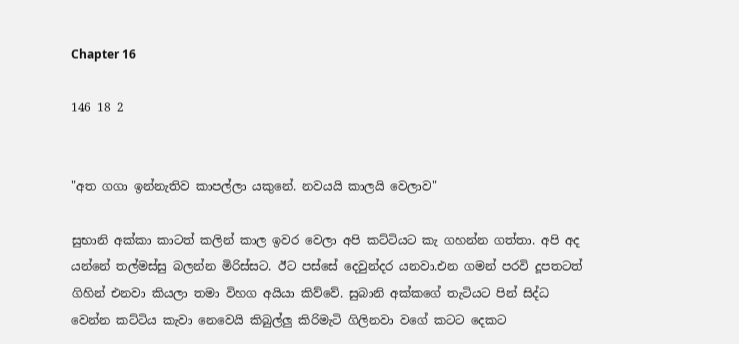Chapter 16

146 18 2


"අත ගගා ඉන්නැතිව කාපල්ලා යකුනේ. නවයයි කාලයි වෙලාව"

සුභානි අක්කා කාටත් කලින් කාල ඉවර වෙලා අපි කට්ටියට කැ ගහන්න ගත්තා. අපි අද යන්නේ තල්මස්සු බලන්න මිරිස්සට. ඊට පස්සේ දෙවුන්දර යනවා.එන ගමන් පරවි දූපතටත් ගිහින් එනවා කියලා තමා විහග අයියා කිව්වේ. සුබානි අක්කගේ තැටියට පින් සිද්ධ වෙන්න කට්ටිය කැවා නෙවෙයි කිබුල්ලු කිරිමැටි ගිලිනවා වගේ කටට දෙකට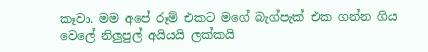කෑවා. මම අපේ රූම් එකට මගේ බැග්පැක් එක ගන්න ගිය වෙලේ නිලුපුල් අයියයි ලක්කයි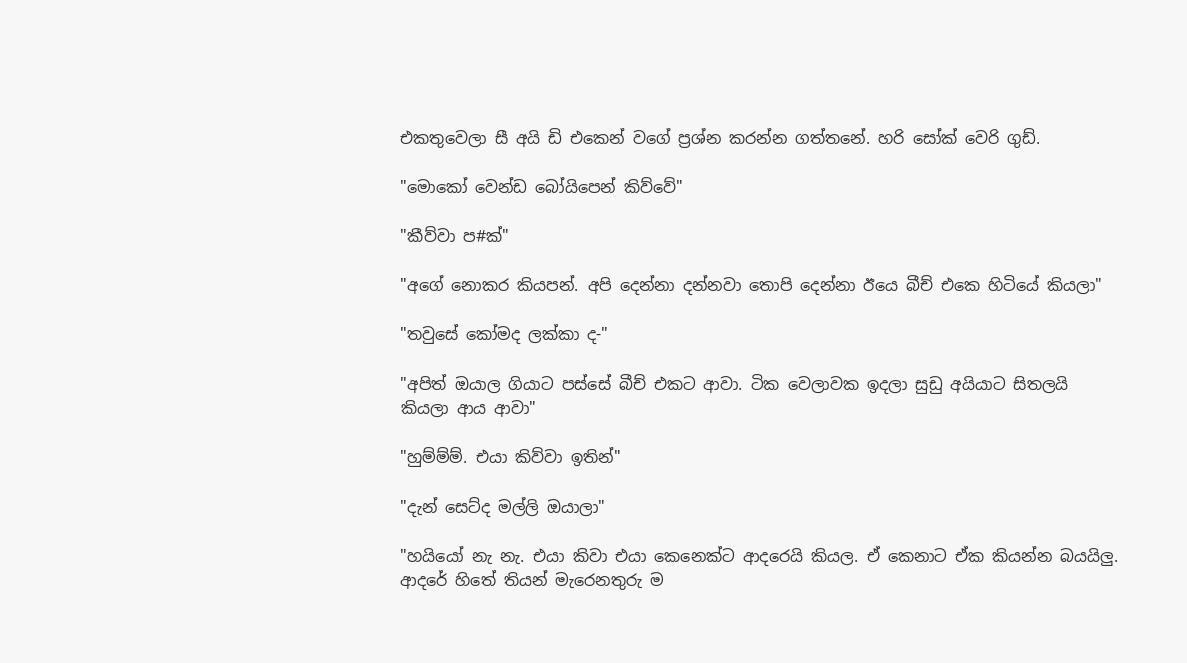එකතුවෙලා සී අයි ඩි එකෙන් වගේ ප්‍රශ්න කරන්න ගත්තනේ. හරි සෝක් වෙරි ගුඩ්.

"මොකෝ වෙන්ඩ බෝයිපෙන් කිව්වේ"

"කීව්වා ප#ක්"

"අගේ නොකර කියපන්. අපි දෙන්නා දන්නවා තොපි දෙන්නා ඊයෙ බීච් එකෙ හිටියේ කියලා"

"තවුසේ කෝමද ලක්කා ද-"

"අපිත් ඔයාල ගියාට පස්සේ බීච් එකට ආවා. ටික වෙලාවක ඉදලා සුඩු අයියාට සිතලයි කියලා ආය ආවා"

"හුම්ම්ම්. එයා කිව්වා ඉතින්"

"දැන් සෙට්ද මල්ලි ඔයාලා"

"හයියෝ නැ නැ. එයා කිවා එයා කෙනෙක්ට ආදරෙයි කියල. ඒ කෙනාට ඒක කියන්න බයයිලු. ආදරේ හිතේ තියන් මැරෙනතුරු ම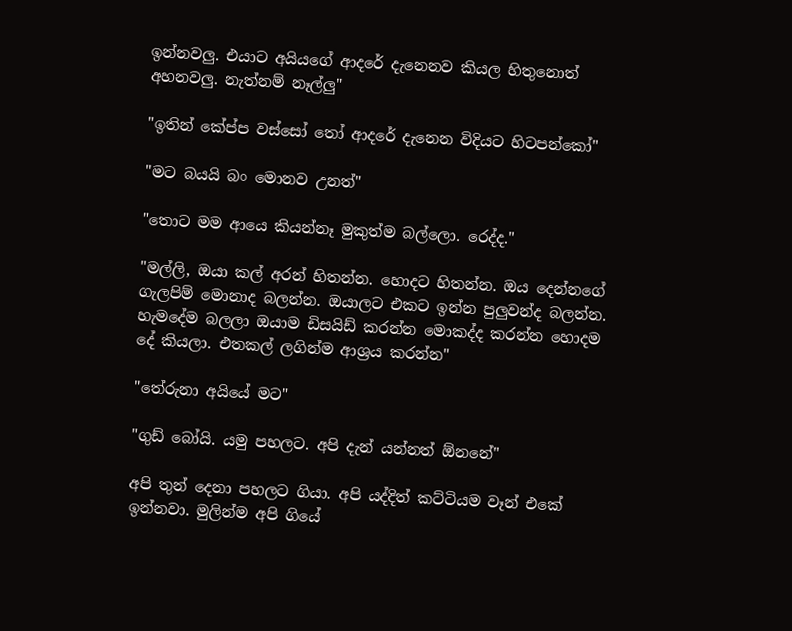ඉන්නවලු. එයාට අයියගේ ආදරේ දැනෙනව කියල හිතුනොත් අහනවලු. නැත්නම් නෑල්ලු"

"ඉතින් කේප්ප වස්සෝ තෝ ආදරේ දැනෙන විදියට හිටපන්කෝ"

"මට බයයි බං මොනව උනත්"

"තොට මම ආයෙ කියන්නෑ මුකුත්ම බල්ලො. රෙද්ද."

"මල්ලි, ඔයා කල් අරන් හිතන්න. හොදට හිතන්න. ඔය දෙන්නගේ ගැලපිම් මොනාද බලන්න. ඔයාලට එකට ඉන්න පුලුවන්ද බලන්න. හැමදේම බලලා ඔයාම ඩිසයිඩ් කරන්න මොකද්ද කරන්න හොදම දේ කියලා. එතකල් ලගින්ම ආශ්‍රය කරන්න"

"තේරුනා අයියේ මට"

"ගුඩ් බෝයි. යමු පහලට. අපි දැන් යන්නත් ඕනනේ"

අපි තුන් දෙනා පහලට ගියා. අපි යද්දිත් කට්ටියම වෑන් එකේ ඉන්නවා. මුලින්ම අපි ගියේ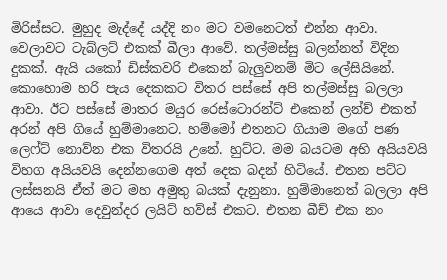මිරිස්සට. මුහුද මැද්දේ යද්දි නං මට වමනෙටත් එන්න ආවා. වෙලාවට ටැබ්ලට් එකක් බීලා ආවේ. තල්මස්සු බලන්නත් විදින දුකක්. ඇයි යකෝ ඩිස්කවරි එකෙන් බැලුවනම් මිට ලේසියිනේ. කොහොම හරි පැය දෙකකට විතර පස්සේ අපි තල්මස්සු බලලා ආවා. ඊට පස්සේ මාතර මයුර රෙස්ටොරන්ට් එකෙන් ලන්ච් එකත් අරන් අපි ගියේ හුම්මානෙට. හම්මෝ එතනට ගියාම මගේ පණ ලෙෆ්ට් නොව්න එක විතරයි උනේ. හුට්ට. මම බයටම අභි අයියවයි විහග අයියවයි දෙන්නගෙම අත් දෙක බදන් හිටියේ. එතන පට්ට ලස්සනයි ඒත් මට මහ අමුතු බයක් දැනුනා. හුම්මානෙත් බලලා අපි ආයෙ ආවා දෙවුන්දර ලයිට් හව්ස් එකට. එතන බීච් එක නං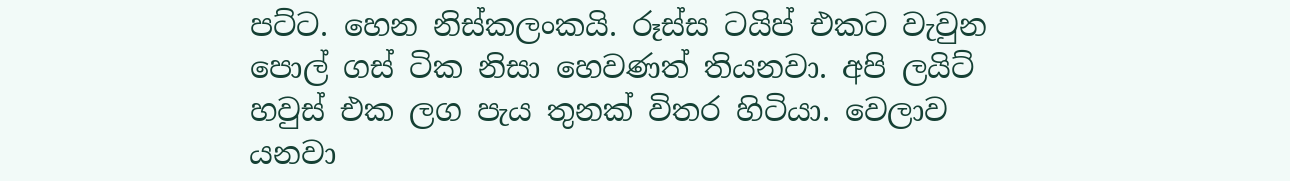පට්ට. හෙන නිස්කලංකයි. රූස්ස ටයිප් එකට වැවුන පොල් ගස් ටික නිසා හෙවණත් තියනවා. අපි ලයිට් හවුස් එක ලග පැය තුනක් විතර හිටියා. වෙලාව යනවා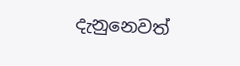දැනුනෙවත්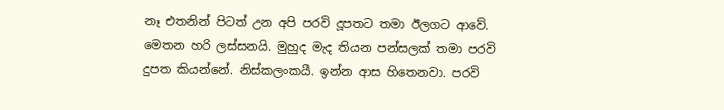නෑ එතනින් පිටත් උන අපි පරවි දූපතට තමා ඊලගට ආවේ. මෙතන හරි ලස්සනයි. මුහුද මැද තියන පන්සලක් තමා පරවි දුපත කියන්නේ. නිස්කලංකයී. ඉන්න ආස හිතෙනවා. පරවි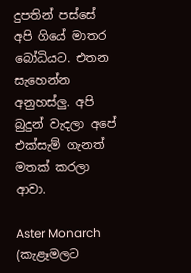දුපතින් පස්සේ අපි ගියේ මාතර බෝධියට. එතන සැහෙන්න අනුහස්ලු. අපි බුදුන් වැදලා අපේ එක්සැම් ගැනත් මතක් කරලා ආවා.

Aster Monarch (කැළෑමලට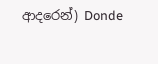ආදරෙන්) Donde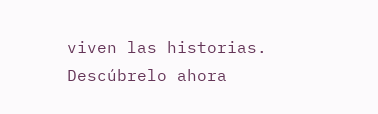viven las historias. Descúbrelo ahora